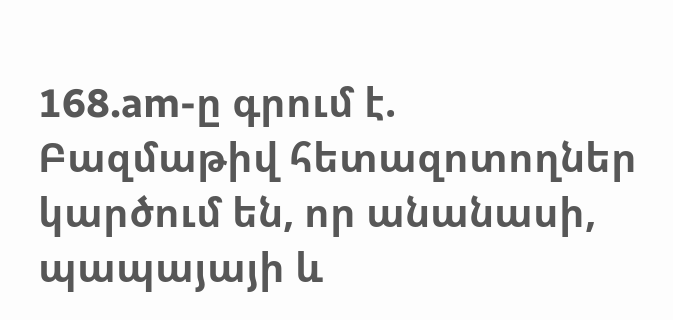168.am-ը գրում է.
Բազմաթիվ հետազոտողներ կարծում են, որ անանասի, պապայայի և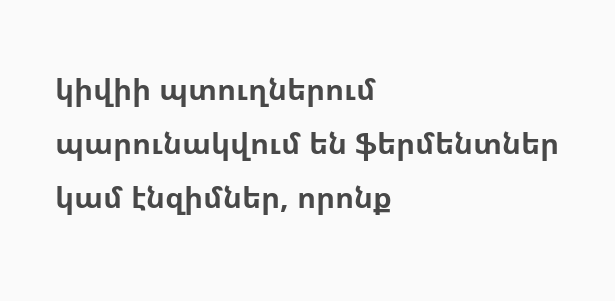կիվիի պտուղներում պարունակվում են ֆերմենտներ կամ էնզիմներ, որոնք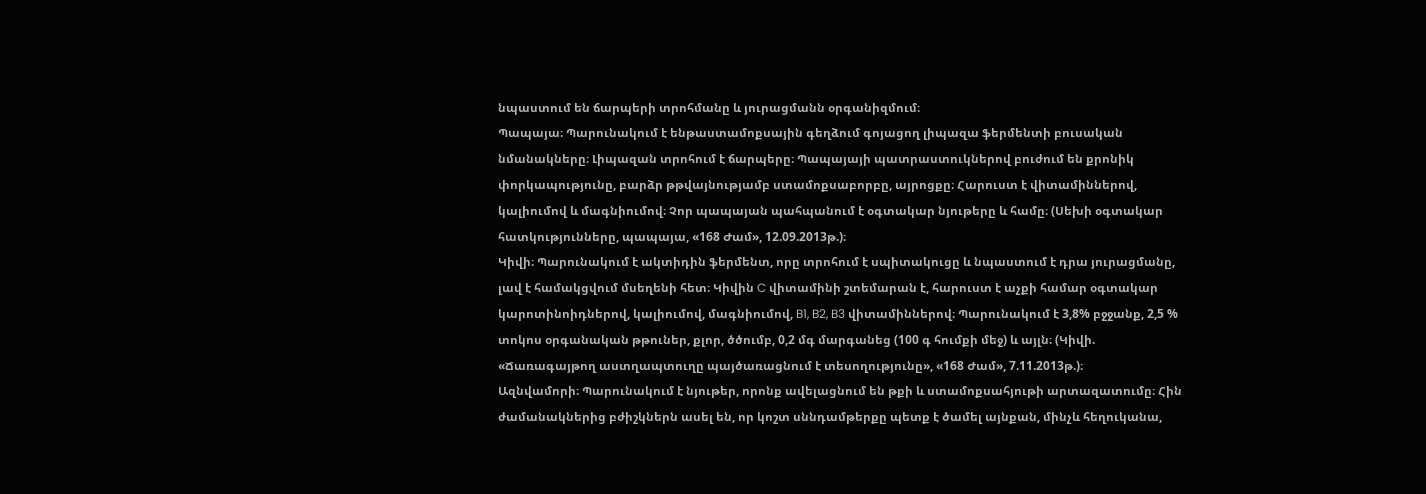նպաստում են ճարպերի տրոհմանը և յուրացմանն օրգանիզմում։
Պապայա։ Պարունակում է ենթաստամոքսային գեղձում գոյացող լիպազա ֆերմենտի բուսական նմանակները։ Լիպազան տրոհում է ճարպերը։ Պապայայի պատրաստուկներով բուժում են քրոնիկ փորկապությունը, բարձր թթվայնությամբ ստամոքսաբորբը, այրոցքը։ Հարուստ է վիտամիններով, կալիումով և մագնիումով։ Չոր պապայան պահպանում է օգտակար նյութերը և համը։ (Սեխի օգտակար հատկությունները, պապայա, «168 Ժամ», 12.09.2013թ.)։
Կիվի։ Պարունակում է ակտիդին ֆերմենտ, որը տրոհում է սպիտակուցը և նպաստում է դրա յուրացմանը, լավ է համակցվում մսեղենի հետ։ Կիվին C վիտամինի շտեմարան է, հարուստ է աչքի համար օգտակար կարոտինոիդներով, կալիումով, մագնիումով, B1, B2, B3 վիտամիններով։ Պարունակում է 3,8% բջջանք, 2,5 % տոկոս օրգանական թթուներ, քլոր, ծծումբ, 0,2 մգ մարգանեց (100 գ հումքի մեջ) և այլն։ (Կիվի. «Ճառագայթող աստղապտուղը պայծառացնում է տեսողությունը», «168 Ժամ», 7.11.2013թ.)։
Ազնվամորի։ Պարունակում է նյութեր, որոնք ավելացնում են թքի և ստամոքսահյութի արտազատումը։ Հին ժամանակներից բժիշկներն ասել են, որ կոշտ սննդամթերքը պետք է ծամել այնքան, մինչև հեղուկանա,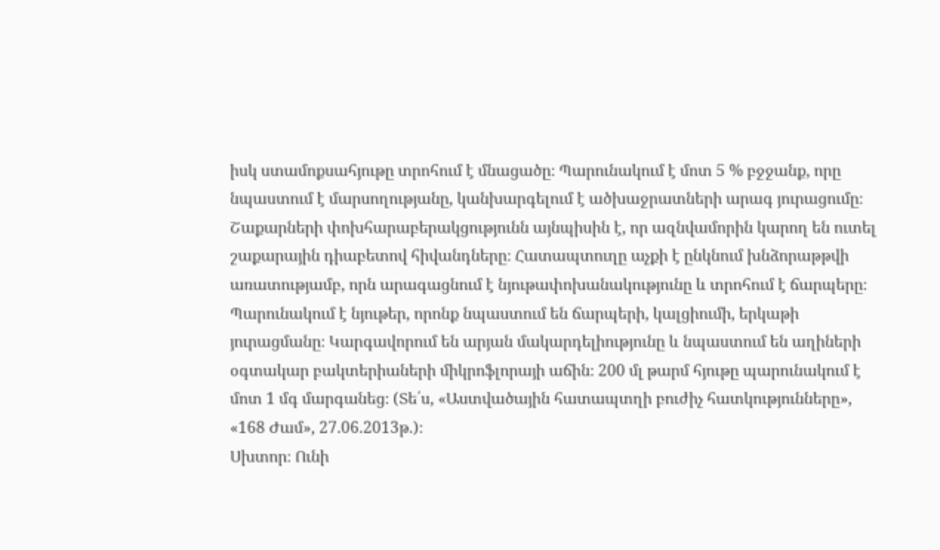իսկ ստամոքսահյութը տրոհում է մնացածը։ Պարունակում է մոտ 5 % բջջանք, որը նպաստում է մարսողությանը, կանխարգելում է ածխաջրատների արագ յուրացումը։ Շաքարների փոխհարաբերակցությունն այնպիսին է, որ ազնվամորին կարող են ուտել շաքարային դիաբետով հիվանդները։ Հատապտուղը աչքի է ընկնում խնձորաթթվի առատությամբ, որն արագացնում է նյութափոխանակությունը և տրոհում է ճարպերը։ Պարունակում է նյութեր, որոնք նպաստում են ճարպերի, կալցիումի, երկաթի յուրացմանը։ Կարգավորում են արյան մակարդելիությունը և նպաստում են աղիների օգտակար բակտերիաների միկրոֆլորայի աճին։ 200 մլ թարմ հյութը պարունակում է մոտ 1 մգ մարգանեց։ (Տե՛ս, «Աստվածային հատապտղի բուժիչ հատկությունները», «168 Ժամ», 27.06.2013թ.)։
Սխտոր։ Ունի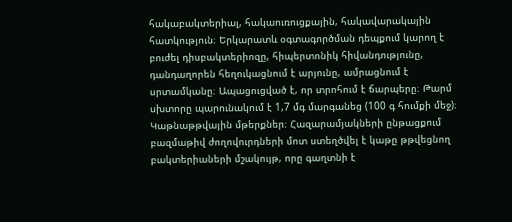հակաբակտերիալ, հակաուռուցքային, հակավարակային հատկություն։ Երկարատև օգտագործման դեպքում կարող է բուժել դիսբակտերիոզը, հիպերտոնիկ հիվանդությունը, դանդաղորեն հեղուկացնում է արյունը, ամրացնում է սրտամկանը։ Ապացուցված է, որ տրոհում է ճարպերը։ Թարմ սխտորը պարունակում է 1,7 մգ մարգանեց (100 գ հումքի մեջ)։
Կաթնաթթվային մթերքներ։ Հազարամյակների ընթացքում բազմաթիվ ժողովուրդների մոտ ստեղծվել է կաթը թթվեցնող բակտերիաների մշակույթ, որը գաղտնի է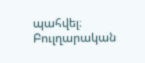պահվել։ Բուլղարական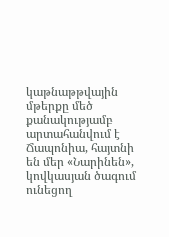կաթնաթթվային մթերքը մեծ քանակությամբ արտահանվում է Ճապոնիա, հայտնի են մեր «Նարինեն», կովկասյան ծագում ունեցող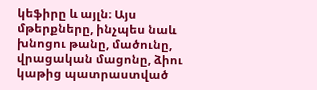կեֆիրը և այլն։ Այս մթերքները, ինչպես նաև խնոցու թանը, մածունը, վրացական մացոնը, ձիու կաթից պատրաստված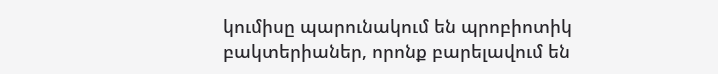կումիսը պարունակում են պրոբիոտիկ բակտերիաներ, որոնք բարելավում են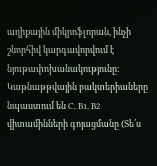աղիքային միկրոֆլորան, ինչի շնորհիվ կարգավորվում է նյութափոխանակությունը։ Կաթնաթթվային բակտերիաները նպաստում են C, B1, B2 վիտամինների գոյացմանը (Տե՛ս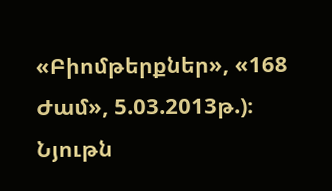«Բիոմթերքներ», «168 Ժամ», 5.03.2013թ.)։
Նյութն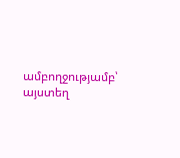ամբողջությամբ՝ այստեղ